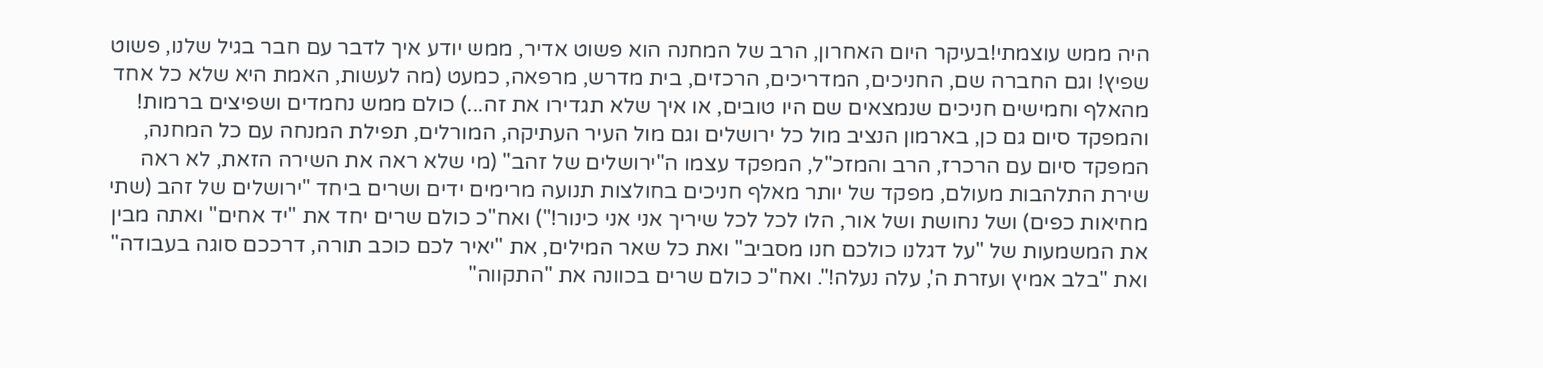היה ממש עוצמתי!בעיקר היום האחרון, הרב של המחנה הוא פשוט אדיר, ממש יודע איך לדבר עם חבר בגיל שלנו, פשוט שפיץ! וגם החברה שם, החניכים, המדריכים, הרכזים, בית מדרש, מרפאה, כמעט (מה לעשות, האמת היא שלא כל אחד מהאלף וחמישים חניכים שנמצאים שם היו טובים, או איך שלא תגדירו את זה...) כולם ממש נחמדים ושפיצים ברמות! והמפקד סיום גם כן, בארמון הנציב מול כל ירושלים וגם מול העיר העתיקה, המורלים, תפילת המנחה עם כל המחנה, המפקד סיום עם הרכרז, הרב והמזכ"ל, המפקד עצמו ה"ירושלים של זהב" (מי שלא ראה את השירה הזאת, לא ראה שירת התלהבות מעולם, מפקד של יותר מאלף חניכים בחולצות תנועה מרימים ידים ושרים ביחד "ירושלים של זהב (שתי מחיאות כפים) ושל נחושת ושל אור, הלו לכל לכל שיריך אני אני כינור!") ואח"כ כולם שרים יחד את "יד אחים" ואתה מבין את המשמעות של "על דגלנו כולכם חנו מסביב" ואת כל שאר המילים, את "יאיר לכם כוכב תורה, דרככם סוגה בעבודה" ואת "בלב אמיץ ועזרת ה', עלה נעלה!". ואח"כ כולם שרים בכוונה את "התקווה"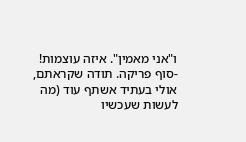ו"אני מאמין". איזה עוצמות!
-סוף פריקה. תודה שקראתם, אולי בעתיד אשתף עוד (מה לעשות שעכשיו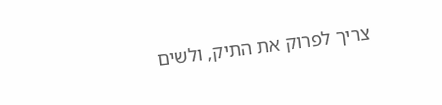צריך לפרוק את התיק, ולשים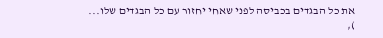את כל הבגדים בכביסה לפני שאחי יחזור עם כל הבגדים שלו...
),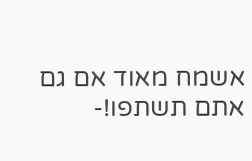אשמח מאוד אם גם אתם תשתפו!-